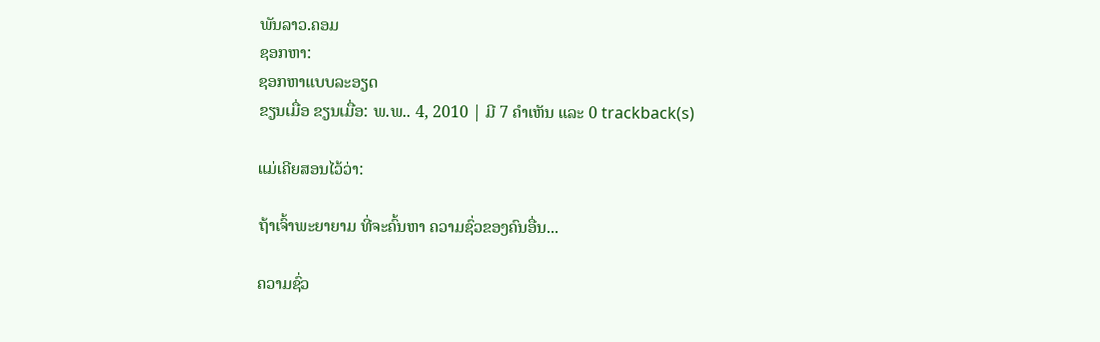ພັນລາວ.ຄອມ
ຊອກຫາ:
ຊອກຫາແບບລະອຽດ
ຂຽນເມື່ອ ຂຽນເມື່ອ: ພ.ພ.. 4, 2010 | ມີ 7 ຄຳເຫັນ ແລະ 0 trackback(s)

ແມ່ເຄີຍສອນໄວ້ວ່າ:

ຖ້າເຈົ້າພະຍາຍາມ ທີ່ຈະຄົ້ນຫາ ຄວາມຊົ່ວຂອງຄົນອື່ນ...

ຄວາມຊົ່ວ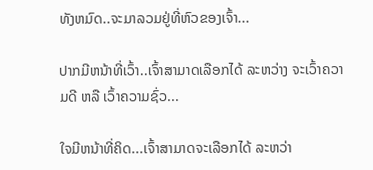ທັງຫມົດ..ຈະມາລວມຢູ່ທີ່ຫົວຂອງເຈົ້າ...

ປາກມີຫນ້າທີ່ເວົ້າ..ເຈົ້າສາມາດເລືອກໄດ້ ລະຫວ່າງ ຈະເວົ້າຄວາມດີ ຫລື ເວົ້າຄວາມຊົ່ວ...

ໃຈມີຫນ້າທີ່ຄິດ...ເຈົ້າສາມາດຈະເລືອກໄດ້ ລະຫວ່າ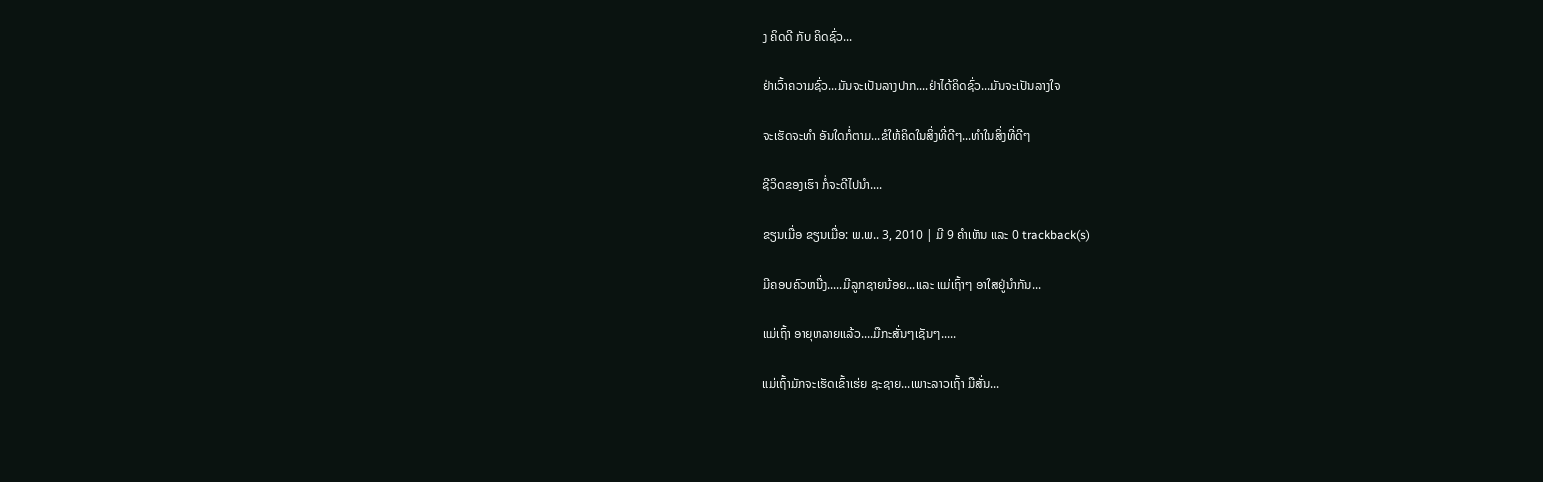ງ ຄິດດີ ກັບ ຄິດຊົ່ວ...

ຢ່າເວົ້າຄວາມຊົ່ວ...ມັນຈະເປັນລາງປາກ....ຢ່າໄດ້ຄິດຊົ່ວ...ມັນຈະເປັນລາງໃຈ

ຈະເຮັດຈະທຳ ອັນໃດກໍ່ຕາມ...ຂໍໃຫ້ຄິດໃນສິ່ງທີ່ດີໆ...ທຳໃນສິ່ງທີ່ດີໆ

ຊີວິດຂອງເຮົາ ກໍ່ຈະດີໄປນຳ....

ຂຽນເມື່ອ ຂຽນເມື່ອ: ພ.ພ.. 3, 2010 | ມີ 9 ຄຳເຫັນ ແລະ 0 trackback(s)

ມີຄອບຄົວຫນື່ງ.....ມີລູກຊາຍນ້ອຍ...ແລະ ແມ່ເຖົ້າໆ ອາໃສຢູ່ນຳກັນ...

ແມ່ເຖົ້າ ອາຍຸຫລາຍແລ້ວ....ມືກະສັ່ນໆເຊັນໆ.....

ແມ່ເຖົ້າມັກຈະເຮັດເຂົ້າເຮ່ຍ ຊະຊາຍ...ເພາະລາວເຖົ້າ ມືສັ່ນ...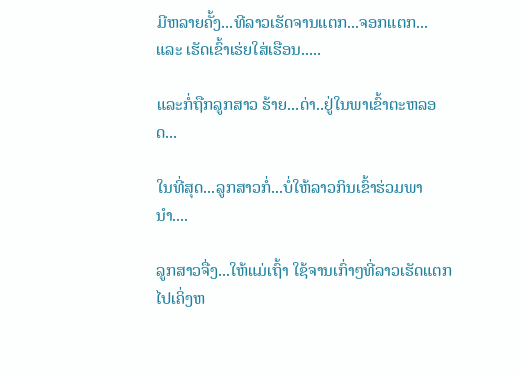ມີຫລາຍຄັ້ງ...ທີລາວເຮັດຈານແຕກ...ຈອກແຕກ...ແລະ ເຮັດເຂົ້າເຮ່ຍໃສ່ເຮືອນ.....

ແລະກໍ່ຖືກລູກສາວ ຮ້າຍ...ດ່າ..ຢູ່ໃນພາເຂົ້າຕະຫລອດ...

ໃນທີ່ສຸດ...ລູກສາວກໍ່...ບໍ່ໃຫ້ລາວກິນເຂົ້າຮ່ວມພານຳ....

ລູກສາວຈື່ງ...ໃຫ້ແມ່ເຖົ້າ ໃຊ້ຈານເກົ່າໆທີ່ລາວເຮັດແຕກໄປເຄິ່ງຫ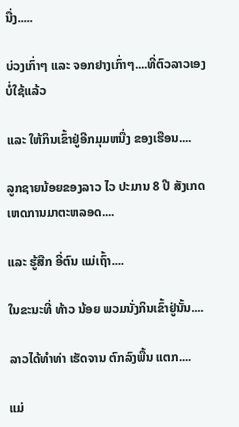ນື່ງ.....

ບ່ວງເກົ່າໆ ແລະ ຈອກຢາງເກົ່າໆ....ທີ່ຕົວລາວເອງບໍ່ໃຊ້ແລ້ວ

ແລະ ໃຫ້ກິນເຂົ້າຢູ່ອີກມຸມຫນື່ງ ຂອງເຮືອນ....

ລູກຊາຍນ້ອຍຂອງລາວ ໄວ ປະມານ 8 ປີ ສັງເກດເຫດການມາຕະຫລອດ....

ແລະ ຮູ້ສືກ ອີ່ຕົນ ແມ່ເຖົ້າ....

ໃນຂະນະທີ່ ທ້າວ ນ້ອຍ ພວມນັ່ງກິນເຂົ້າຢູ່ນັ້ນ....

ລາວໄດ້ທຳທ່າ ເຮັດຈານ ຕົກລົງພື້ນ ແຕກ....

ແມ່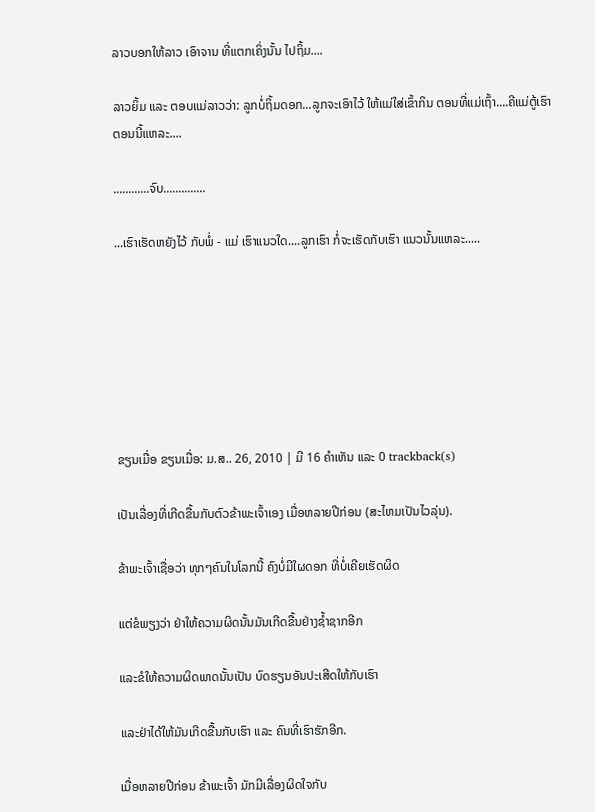ລາວບອກໃຫ້ລາວ ເອົາຈານ ທີ່ແຕກເຄິ່ງນັ້ນ ໄປຖິ້ມ....

ລາວຍິ້ມ ແລະ ຕອບແມ່ລາວວ່າ: ລູກບໍ່ຖິ້ມດອກ...ລູກຈະເອົາໄວ້ ໃຫ້ແມ່ໃສ່ເຂົ້າກິນ ຕອນທີ່ແມ່ເຖົ້າ....ຄີແມ່ຕູ້ເຮົາຕອນນີ້ແຫລະ....

............ຈົບ..............

...ເຮົາເຮັດຫຍັງໄວ້ ກັບພໍ່ - ແມ່ ເຮົາແນວໃດ....ລູກເຮົາ ກໍ່ຈະເຮັດກັບເຮົາ ແນວນັ້ນແຫລະ.....







ຂຽນເມື່ອ ຂຽນເມື່ອ: ມ.ສ.. 26, 2010 | ມີ 16 ຄຳເຫັນ ແລະ 0 trackback(s)

ເປັນເລື່ອງທີ່ເກີດຂື້ນກັບຕົວຂ້າພະເຈົ້າເອງ ເມື່ອຫລາຍປີກ່ອນ (ສະໄຫມເປັນໄວລຸ່ນ).

ຂ້າພະເຈົ້າເຊື່ອວ່າ ທຸກໆຄົນໃນໂລກນີ້ ຄົງບໍ່ມີໃຜດອກ ທີ່ບໍ່ເຄີຍເຮັດຜິດ

ແຕ່ຂໍພຽງວ່າ ຢ່າໃຫ້ຄວາມຜິດນັ້ນມັນເກີດຂື້ນຢ່າງຊ້ຳຊາກອີກ

ແລະຂໍໃຫ້ຄວາມຜິດພາດນັ້ນເປັນ ບົດຮຽນອັນປະເສີດໃຫ້ກັບເຮົາ

ແລະຢ່າໄດ້ໃຫ້ມັນເກີດຂື້ນກັບເຮົາ ແລະ ຄົນທີ່ເຮົາຮັກອີກ.

ເມື່ອຫລາຍປີກ່ອນ ຂ້າພະເຈົ້າ ມັກມີເລື່ອງຜິດໃຈກັບ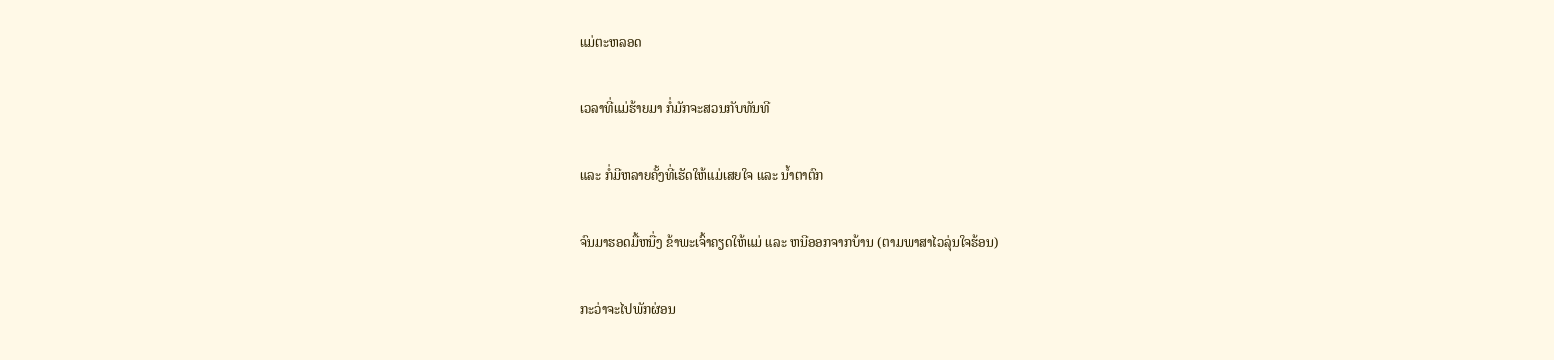ແມ່ຕະຫລອດ

ເວລາທີ່ແມ່ຮ້າຍມາ ກໍ່ມັກຈະສວນກັບທັນທີ

ແລະ ກໍ່ມີຫລາຍຄັ້ງທີ່ເຮັດໃຫ້ແມ່ເສຍໃຈ ແລະ ນ້ຳຕາຕົກ

ຈົນມາຮອດມື້ຫນື່ງ ຂ້າພະເຈົ້າຄຽດໃຫ້ແມ່ ແລະ ຫນີອອກຈາກບ້ານ (ຕາມພາສາໄວລຸ່ນໃຈຮ້ອນ)

ກະວ່າຈະໄປພັກຜ່ອນ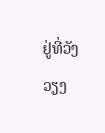ຢູ່ທີ່ວັງວຽງ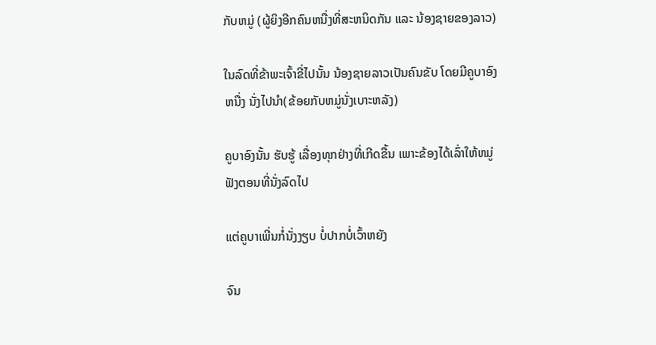ກັບຫມູ່ (ຜູ້ຍິງອີກຄົນຫນື່ງທີ່ສະຫນິດກັນ ແລະ ນ້ອງຊາຍຂອງລາວ)

ໃນລົດທີ່ຂ້າພະເຈົ້າຂີ່ໄປນັ້ນ ນ້ອງຊາຍລາວເປັນຄົນຂັບ ໂດຍມີຄູບາອົງຫນື່ງ ນັ່ງໄປນຳ(ຂ້ອຍກັບຫມູ່ນັ່ງເບາະຫລັງ)

ຄູບາອົງນັ້ນ ຮັບຮູ້ ເລື່ອງທຸກຢ່າງທີ່ເກີດຂື້ນ ເພາະຂ້ອງໄດ້ເລົ່າໃຫ້ຫມູ່ຟັງຕອນທີ່ນັ່ງລົດໄປ

ແຕ່ຄູບາເພີ່ນກໍ່ນັ່ງງຽບ ບໍ່ປາກບໍ່ເວົ້າຫຍັງ

ຈົນ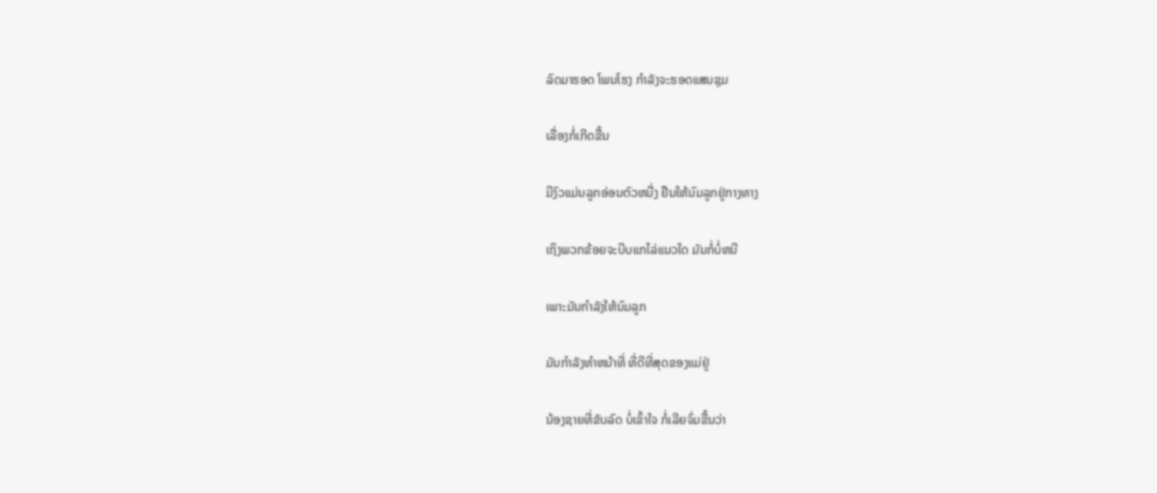ລົດມາຮອດ ໂພນໂຮງ ກຳລັງຈະຮອດແສນຊຸມ

ເລື່ອງກໍ່ເກີດຂື້ນ

ມີງົວແມ່ນລູກອ່ອນຕົວຫນື່ງ ຢືນໃຫ້ນົມລູກຢູ່ກາງທາງ

ເຖິງພວກຂ້ອຍຈະບີບແກໄລ່ແນວໃດ ມັນກໍ່ບໍ່ຫນີ

ເພາະມັນກຳລັງໃຫ້ນົມລູກ

ມັນກຳລັງທຳຫນ້າທີ່ ທີ່ດີທີ່ສຸດຂອງແມ່ຢູ່

ນ້ອງຊາຍທີ່ຂັບລົດ ບໍ່ເຂົ້າໃຈ ກໍ່ເລີຍຈົ່ມຂື້ນວ່າ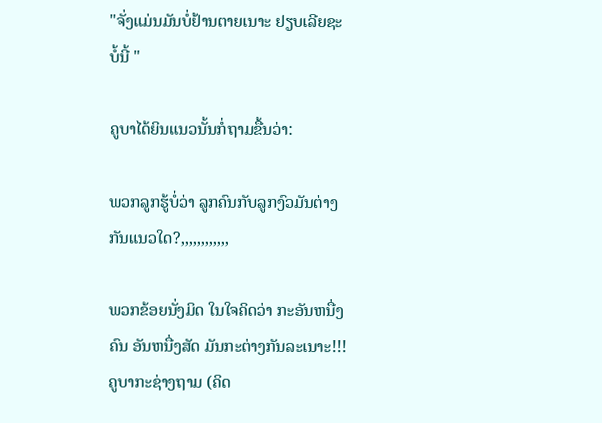"ຈັ່ງແມ່ນມັນບໍ່ຢ້ານຕາຍເນາະ ຢຽບເລີຍຊະບໍ້ນີ້ "

ຄູບາໄດ້ຍິນແນວນັ້ນກໍ່ຖາມຂື້ນວ່າ:

ພວກລູກຮູ້ບໍ່ວ່າ ລູກຄົນກັບລູກງົວມັນຕ່າງກັນແນວໃດ?,,,,,,,,,,,,

ພວກຂ້ອຍນັ່ງມິດ ໃນໃຈຄິດວ່າ ກະອັນຫນື່ງຄົນ ອັນຫນື່ງສັດ ມັນກະຕ່າງກັນລະເນາະ!!! ຄູບາກະຊ່າງຖາມ (ຄິດ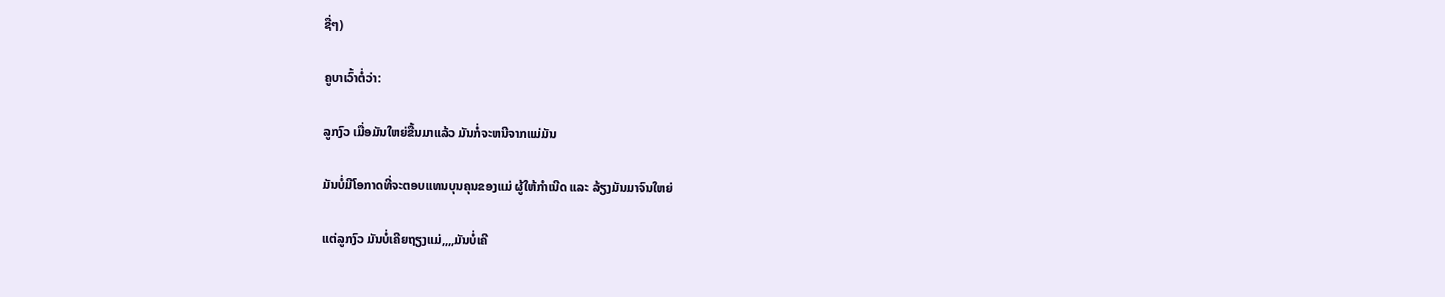ຊື່ໆ)

ຄູບາເວົ້າຕໍ່ວ່າ:

ລູກງົວ ເມື່ອມັນໃຫຍ່ຂື້ນມາແລ້ວ ມັນກໍ່ຈະຫນີຈາກແມ່ມັນ

ມັນບໍ່ມີໂອກາດທີ່ຈະຕອບແທນບຸນຄຸນຂອງແມ່ ຜູ້ໃຫ້ກຳເນີດ ແລະ ລ້ຽງມັນມາຈົນໃຫຍ່

ແຕ່ລູກງົວ ມັນບໍ່ເຄີຍຖຽງແມ່,,,,ມັນບໍ່ເຄີ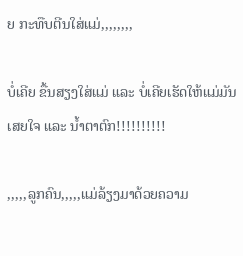ຍ ກະທືບຕີນໃສ່ແມ່,,,,,,,,

ບໍ່ເຄີຍ ຂື້ນສຽງໃສ່ແມ່ ແລະ ບໍ່ເຄີຍເຮັດໃຫ້ແມ່ມັນເສຍໃຈ ແລະ ນ້ຳຕາຕົກ!!!!!!!!!!

,,,,,ລູກຄົນ,,,,,ແມ່ລ້ຽງມາດ້ວຍຄວາມ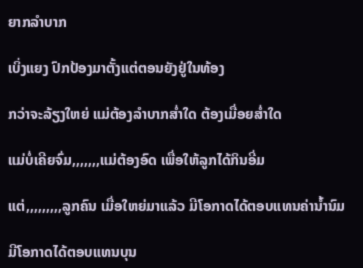ຍາກລຳບາກ

ເບິ່ງແຍງ ປົກປ້ອງມາຕັ້ງແຕ່ຕອນຍັງຢູ່ໃນທ້ອງ

ກວ່າຈະລ້ຽງໃຫຍ່ ແມ່ຕ້ອງລຳບາກສ່ຳໃດ ຕ້ອງເມື່ອຍສ່ຳໃດ

ແມ່ບໍ່ເຄີຍຈົ່ມ,,,,,,,ແມ່ຕ້ອງອົດ ເພື່ອໃຫ້ລູກໄດ້ກິນອີ່ມ

ແຕ່,,,,,,,,,ລູກຄົນ ເມື່ອໃຫຍ່ມາແລ້ວ ມີໂອກາດໄດ້ຕອບແທນຄ່ານ້ຳນົມ

ມີໂອກາດໄດ້ຕອບແທນບຸນ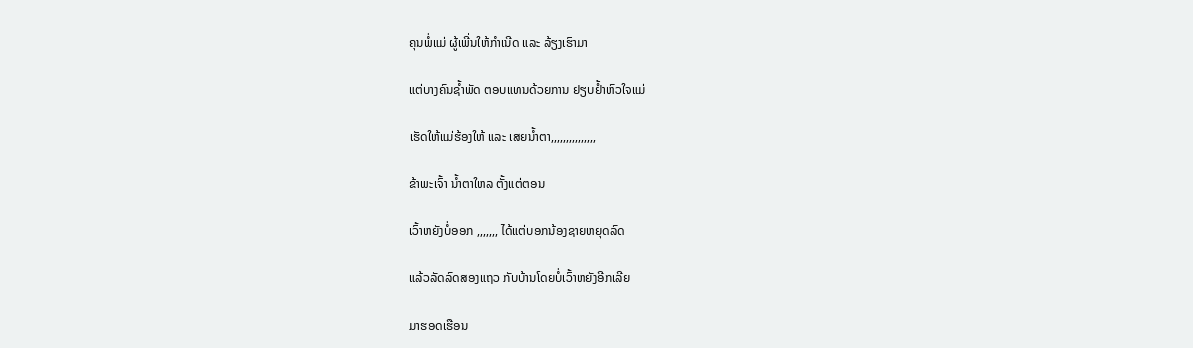ຄຸນພໍ່ແມ່ ຜູ້ເພີ່ນໃຫ້ກຳເນີດ ແລະ ລ້ຽງເຮົາມາ

ແຕ່ບາງຄົນຊ້ຳພັດ ຕອບແທນດ້ວຍການ ຢຽບຢ້ຳຫົວໃຈແມ່

ເຮັດໃຫ້ແມ່ຮ້ອງໃຫ້ ແລະ ເສຍນ້ຳຕາ,,,,,,,,,,,,,,,

ຂ້າພະເຈົ້າ ນ້ຳຕາໃຫລ ຕັ້ງແຕ່ຕອນ

ເວົ້າຫຍັງບໍ່ອອກ ,,,,,,, ໄດ້ແຕ່ບອກນ້ອງຊາຍຫຍຸດລົດ

ແລ້ວລັດລົດສອງແຖວ ກັບບ້ານໂດຍບໍ່ເວົ້າຫຍັງອີກເລີຍ

ມາຮອດເຮືອນ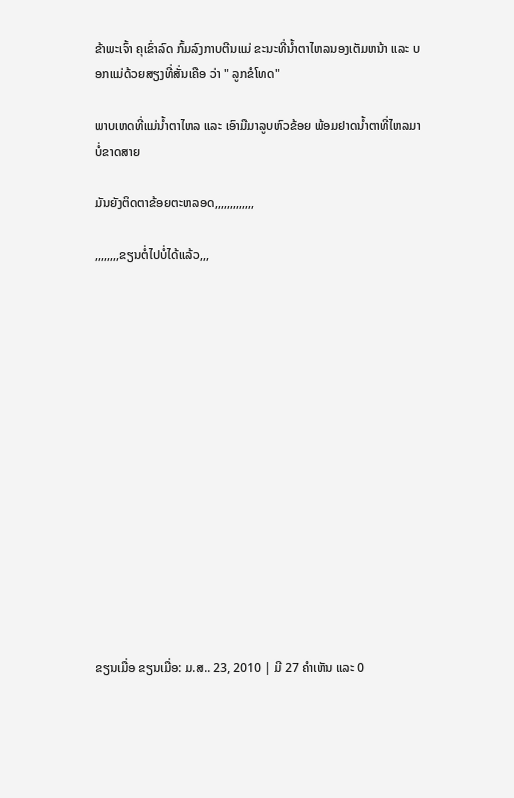ຂ້າພະເຈົ້າ ຄຸເຂົ່າລົດ ກົ້ມລົງກາບຕີນແມ່ ຂະນະທີ່ນ້ຳຕາໄຫລນອງເຕັມຫນ້າ ແລະ ບອກແມ່ດ້ວຍສຽງທີ່ສັ່ນເຄືອ ວ່າ " ລູກຂໍໂທດ"

ພາບເຫດທີ່ແມ່ນ້ຳຕາໄຫລ ແລະ ເອົາມືມາລູບຫົວຂ້ອຍ ພ້ອມຢາດນ້ຳຕາທີ່ໄຫລມາບໍ່ຂາດສາຍ

ມັນຍັງຕິດຕາຂ້ອຍຕະຫລອດ,,,,,,,,,,,,,

,,,,,,,,ຂຽນຕໍ່ໄປບໍ່ໄດ້ແລ້ວ,,,















ຂຽນເມື່ອ ຂຽນເມື່ອ: ມ.ສ.. 23, 2010 | ມີ 27 ຄຳເຫັນ ແລະ 0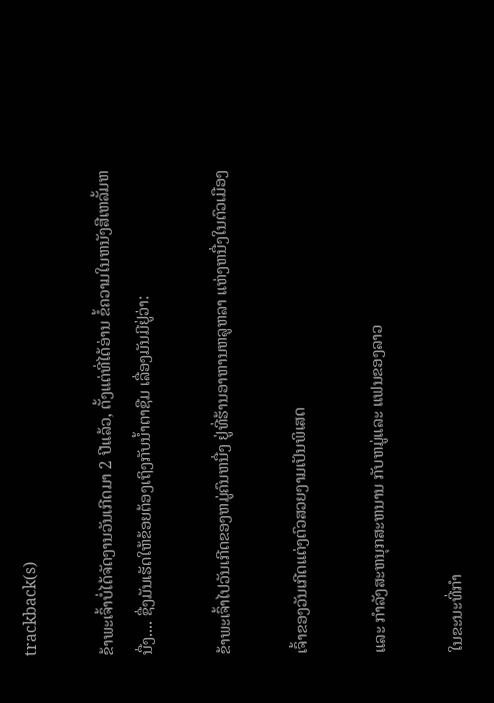trackback(s)

ຂ້າພະເຈົ້າບໍ່ໄດ້ຈັດງານວັນເກີດມາ 2 ປີແລ້ວ, ຕັ້ງແຕ່ທີ່ໄດ້ອ່ານ ຂໍ້ຄວາມໃນຫນັງສືເຫລັ້ມຫນື່ງ.... ຊື່ງມັນເຮັດໃຫ້ຂ້ອຍຕ້ອງເຖິງກັບນ້ຳຕາຊືມ ເລື່ອງມັນມີຢູ່ວ່າ:

ຂ້າພະເຈົ້າໄປວັນເກີດຂອງຫມູ່ຄົນຫນື່ງ ຢູ່ທີ່ຮ້ານອາຫານຫລູຫລາ ແຫ່ງຫນື່ງໃນຕົວເມືອງ

ເຈົ້າຂອງວັນເກີດແຕ່ງຕົວສວຍງາມເປັນພິເສດ

ແລະ ກຳລັງສະຫນຸກສະຫນານ ກັບຫມູ່ແລະ ແຟນຂອງລາວ

ໃນຂະນະທີ່ກຳ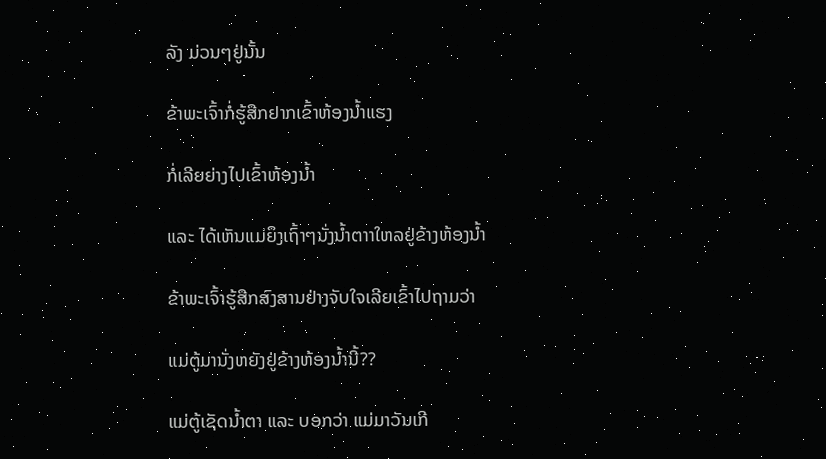ລັງ ມ່ວນໆຢູ່ນັ້ນ

ຂ້າພະເຈົ້າກໍ່ຮູ້ສືກຢາກເຂົ້າຫ້ອງນ້ຳແຮງ

ກໍ່ເລີຍຍ່າງໄປເຂົ້າຫ້ອງນ້ຳ

ແລະ ໄດ້ເຫັນແມ່ຍຶງເຖົ້າໆນັ່ງນ້ຳຕາາໃຫລຢູ່ຂ້າງຫ້ອງນ້ຳ

ຂ້າພະເຈົ້າຮູ້ສືກສົງສານຢ່າງຈັບໃຈເລີຍເຂົ້າໄປຖາມວ່າ

ແມ່ຕູ້ມານັ່ງຫຍັງຢູ່ຂ້າງຫ້ອງນ້ຳນີ້??

ແມ່ຕູ້ເຊັດນ້ຳຕາ ແລະ ບອກວ່າ ແມ່ມາວັນເກີ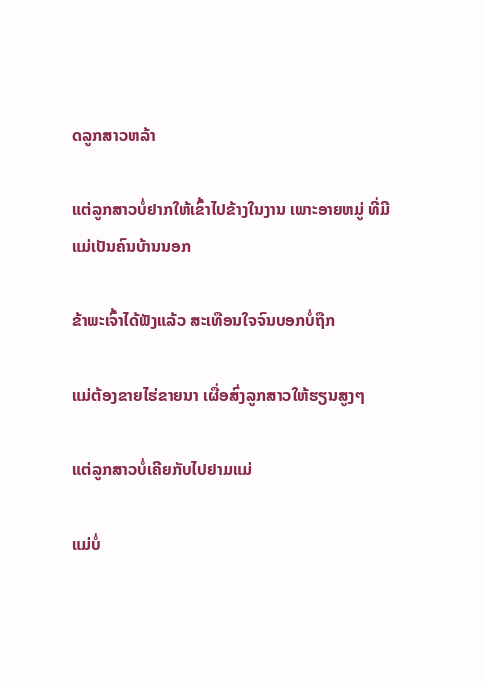ດລູກສາວຫລ້າ

ແຕ່ລູກສາວບໍ່ຢາກໃຫ້ເຂົ້າໄປຂ້າງໃນງານ ເພາະອາຍຫມູ່ ທີ່ມີແມ່ເປັນຄົນບ້ານນອກ

ຂ້າພະເຈົ້າໄດ້ຟັງແລ້ວ ສະເທືອນໃຈຈົນບອກບໍ່ຖືກ

ແມ່ຕ້ອງຂາຍໄຮ່ຂາຍນາ ເຜື່ອສົ່ງລູກສາວໃຫ້ຮຽນສູງໆ

ແຕ່ລູກສາວບໍ່ເຄີຍກັບໄປຢາມແມ່

ແມ່ບໍ່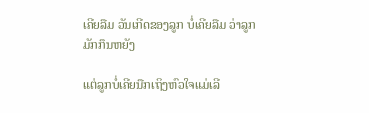ເຄີຍລືມ ວັນເກີດຂອງລູກ ບໍ່ເຄີຍລືມ ວ່າລູກມັກກຶນຫຍັງ

ແຕ່ລູກບໍ່ເຄີຍນືກເຖິງຫົວໃຈແມ່ເລີ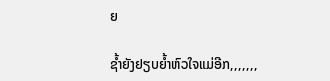ຍ

ຊ້ຳຍັງຢຽບຍ້ຳຫົວໃຈແມ່ອີກ,,,,,,,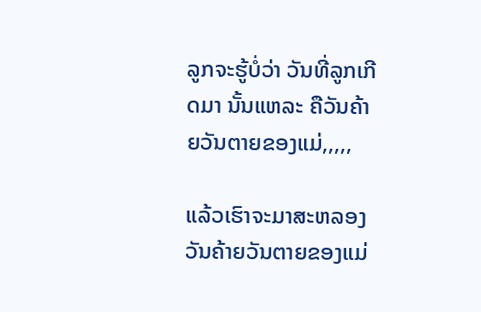ລູກຈະຮູ້ບໍ່ວ່າ ວັນທີ່ລູກເກີດມາ ນັ້ນແຫລະ ຄືວັນຄ້າຍວັນຕາຍຂອງແມ່,,,,,

ແລ້ວເຮົາຈະມາສະຫລອງ ວັນຄ້າຍວັນຕາຍຂອງແມ່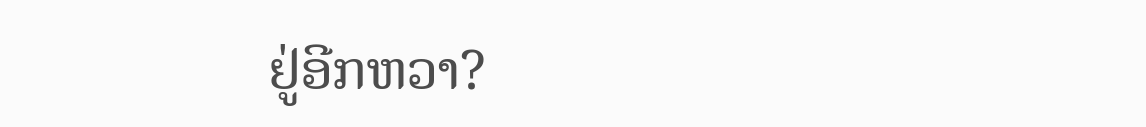ຢູ່ອີກຫວາ?